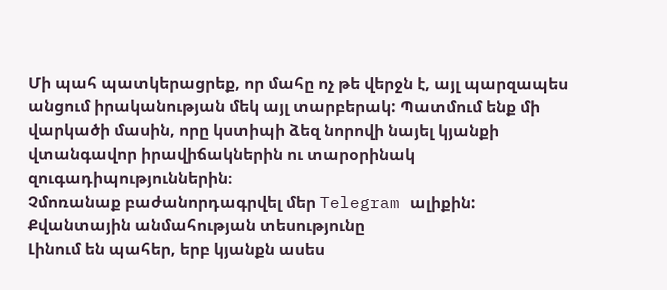Մի պահ պատկերացրեք, որ մահը ոչ թե վերջն է, այլ պարզապես անցում իրականության մեկ այլ տարբերակ: Պատմում ենք մի վարկածի մասին, որը կստիպի ձեզ նորովի նայել կյանքի վտանգավոր իրավիճակներին ու տարօրինակ զուգադիպություններին։
Չմոռանաք բաժանորդագրվել մեր Telegram ալիքին:
Քվանտային անմահության տեսությունը
Լինում են պահեր, երբ կյանքն ասես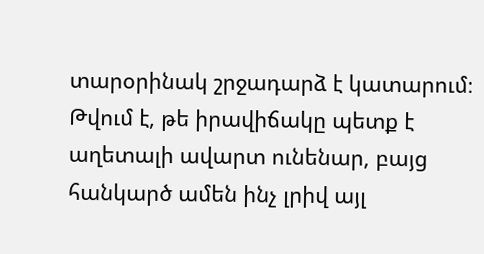տարօրինակ շրջադարձ է կատարում։ Թվում է, թե իրավիճակը պետք է աղետալի ավարտ ունենար, բայց հանկարծ ամեն ինչ լրիվ այլ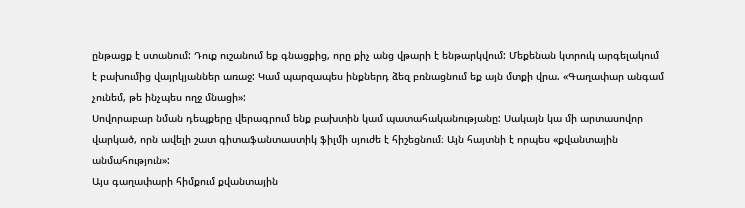ընթացք է ստանում: Դուք ուշանում եք գնացքից, որը քիչ անց վթարի է ենթարկվում: Մեքենան կտրուկ արգելակում է բախումից վայրկյաններ առաջ: Կամ պարզապես ինքներդ ձեզ բռնացնում եք այն մտքի վրա. «Գաղափար անգամ չունեմ, թե ինչպես ողջ մնացի»:
Սովորաբար նման դեպքերը վերագրում ենք բախտին կամ պատահականությանը: Սակայն կա մի արտասովոր վարկած, որն ավելի շատ գիտաֆանտաստիկ ֆիլմի սյուժե է հիշեցնում։ Այն հայտնի է որպես «քվանտային անմահություն»:
Այս գաղափարի հիմքում քվանտային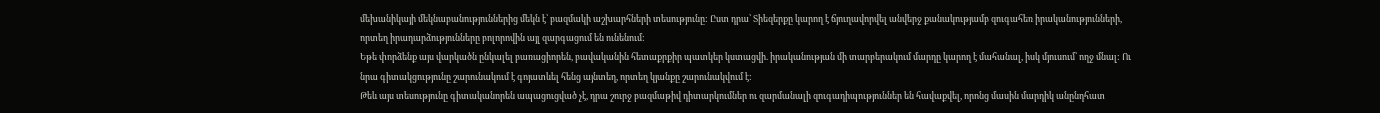մեխանիկայի մեկնաբանություններից մեկն է՝ բազմակի աշխարհների տեսությունը: Ըստ դրա՝ Տիեզերքը կարող է ճյուղավորվել անվերջ քանակությամբ զուգահեռ իրականությունների, որտեղ իրադարձությունները բոլորովին այլ զարգացում են ունենում:
Եթե փորձենք այս վարկածն ընկալել բառացիորեն, բավականին հետաքրքիր պատկեր կստացվի. իրականության մի տարբերակում մարդը կարող է մահանալ, իսկ մյուսում՝ ողջ մնալ: Ու նրա գիտակցությունը շարունակում է գոյատևել հենց այնտեղ, որտեղ կյանքը շարունակվում է:
Թեև այս տեսությունը գիտականորեն ապացուցված չէ, դրա շուրջ բազմաթիվ դիտարկումներ ու զարմանալի զուգադիպություններ են հավաքվել, որոնց մասին մարդիկ անընդհատ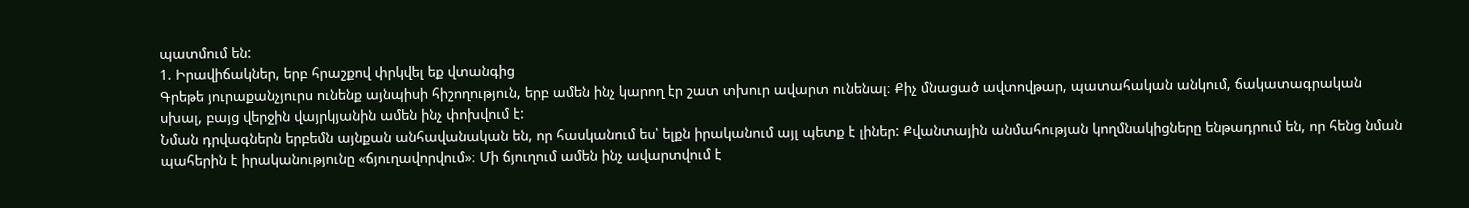պատմում են:
1. Իրավիճակներ, երբ հրաշքով փրկվել եք վտանգից
Գրեթե յուրաքանչյուրս ունենք այնպիսի հիշողություն, երբ ամեն ինչ կարող էր շատ տխուր ավարտ ունենալ։ Քիչ մնացած ավտովթար, պատահական անկում, ճակատագրական սխալ, բայց վերջին վայրկյանին ամեն ինչ փոխվում է:
Նման դրվագներն երբեմն այնքան անհավանական են, որ հասկանում ես՝ ելքն իրականում այլ պետք է լիներ: Քվանտային անմահության կողմնակիցները ենթադրում են, որ հենց նման պահերին է իրականությունը «ճյուղավորվում»։ Մի ճյուղում ամեն ինչ ավարտվում է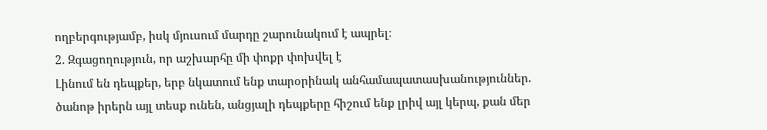ողբերգությամբ, իսկ մյուսում մարդը շարունակում է ապրել։
2. Զգացողություն, որ աշխարհը մի փոքր փոխվել է
Լինում են դեպքեր, երբ նկատում ենք տարօրինակ անհամապատասխանություններ. ծանոթ իրերն այլ տեսք ունեն, անցյալի դեպքերը հիշում ենք լրիվ այլ կերպ, քան մեր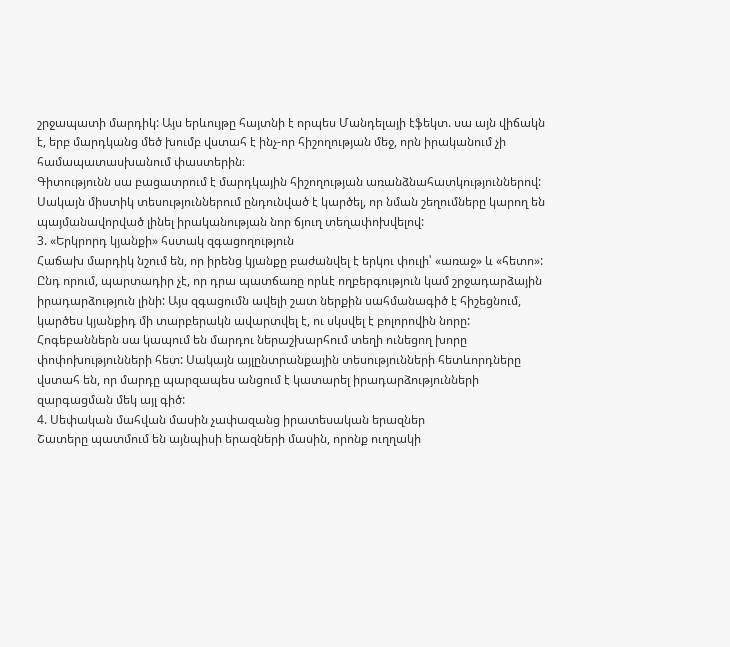շրջապատի մարդիկ: Այս երևույթը հայտնի է որպես Մանդելայի էֆեկտ. սա այն վիճակն է, երբ մարդկանց մեծ խումբ վստահ է ինչ-որ հիշողության մեջ, որն իրականում չի համապատասխանում փաստերին։
Գիտությունն սա բացատրում է մարդկային հիշողության առանձնահատկություններով: Սակայն միստիկ տեսություններում ընդունված է կարծել, որ նման շեղումները կարող են պայմանավորված լինել իրականության նոր ճյուղ տեղափոխվելով:
3. «Երկրորդ կյանքի» հստակ զգացողություն
Հաճախ մարդիկ նշում են, որ իրենց կյանքը բաժանվել է երկու փուլի՝ «առաջ» և «հետո»: Ընդ որում, պարտադիր չէ, որ դրա պատճառը որևէ ողբերգություն կամ շրջադարձային իրադարձություն լինի: Այս զգացումն ավելի շատ ներքին սահմանագիծ է հիշեցնում, կարծես կյանքիդ մի տարբերակն ավարտվել է, ու սկսվել է բոլորովին նորը:
Հոգեբաններն սա կապում են մարդու ներաշխարհում տեղի ունեցող խորը փոփոխությունների հետ: Սակայն այլընտրանքային տեսությունների հետևորդները վստահ են, որ մարդը պարզապես անցում է կատարել իրադարձությունների զարգացման մեկ այլ գիծ:
4. Սեփական մահվան մասին չափազանց իրատեսական երազներ
Շատերը պատմում են այնպիսի երազների մասին, որոնք ուղղակի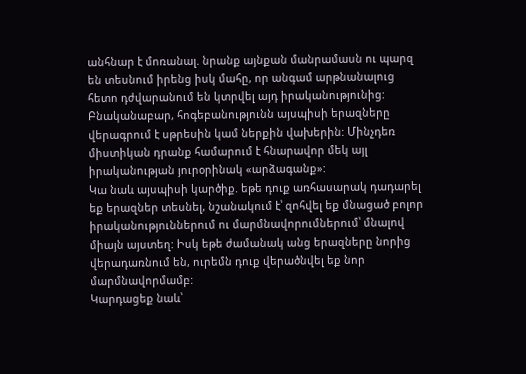անհնար է մոռանալ. նրանք այնքան մանրամասն ու պարզ են տեսնում իրենց իսկ մահը, որ անգամ արթնանալուց հետո դժվարանում են կտրվել այդ իրականությունից:
Բնականաբար, հոգեբանությունն այսպիսի երազները վերագրում է սթրեսին կամ ներքին վախերին: Մինչդեռ միստիկան դրանք համարում է հնարավոր մեկ այլ իրականության յուրօրինակ «արձագանք»:
Կա նաև այսպիսի կարծիք. եթե դուք առհասարակ դադարել եք երազներ տեսնել, նշանակում է՝ զոհվել եք մնացած բոլոր իրականություններում ու մարմնավորումներում՝ մնալով միայն այստեղ: Իսկ եթե ժամանակ անց երազները նորից վերադառնում են, ուրեմն դուք վերածնվել եք նոր մարմնավորմամբ:
Կարդացեք նաև՝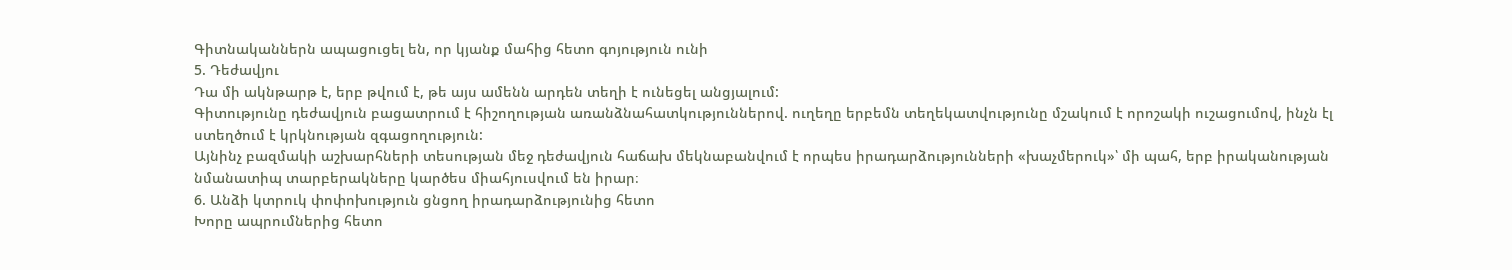Գիտնականներն ապացուցել են, որ կյանք մահից հետո գոյություն ունի
5. Դեժավյու
Դա մի ակնթարթ է, երբ թվում է, թե այս ամենն արդեն տեղի է ունեցել անցյալում:
Գիտությունը դեժավյուն բացատրում է հիշողության առանձնահատկություններով. ուղեղը երբեմն տեղեկատվությունը մշակում է որոշակի ուշացումով, ինչն էլ ստեղծում է կրկնության զգացողություն:
Այնինչ բազմակի աշխարհների տեսության մեջ դեժավյուն հաճախ մեկնաբանվում է որպես իրադարձությունների «խաչմերուկ»՝ մի պահ, երբ իրականության նմանատիպ տարբերակները կարծես միահյուսվում են իրար։
6. Անձի կտրուկ փոփոխություն ցնցող իրադարձությունից հետո
Խորը ապրումներից հետո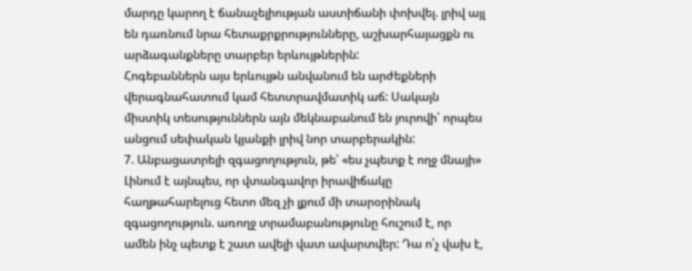մարդը կարող է ճանաչելիության աստիճանի փոխվել. լրիվ այլ են դառնում նրա հետաքրքրությունները, աշխարհայացքն ու արձագանքները տարբեր երևույթներին:
Հոգեբաններն այս երևույթն անվանում են արժեքների վերագնահատում կամ հետտրավմատիկ աճ: Սակայն միստիկ տեսություններն այն մեկնաբանում են յուրովի՝ որպես անցում սեփական կյանքի լրիվ նոր տարբերակին:
7. Անբացատրելի զգացողություն, թե՝ «ես չպետք է ողջ մնայի»
Լինում է այնպես, որ վտանգավոր իրավիճակը հաղթահարելուց հետո մեզ չի լքում մի տարօրինակ զգացողություն. առողջ տրամաբանությունը հուշում է, որ ամեն ինչ պետք է շատ ավելի վատ ավարտվեր: Դա ո՛չ վախ է,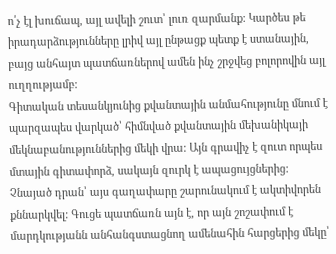ո՛չ էլ խուճապ, այլ ավելի շուտ՝ լուռ զարմանք: Կարծես թե իրադարձությունները լրիվ այլ ընթացք պետք է ստանային, բայց անհայտ պատճառներով ամեն ինչ շրջվեց բոլորովին այլ ուղղությամբ:
Գիտական տեսանկյունից քվանտային անմահությունը մնում է պարզապես վարկած՝ հիմնված քվանտային մեխանիկայի մեկնաբանություններից մեկի վրա: Այն գրավիչ է զուտ որպես մտային գիտափորձ, սակայն զուրկ է ապացույցներից:
Չնայած դրան՝ այս գաղափարը շարունակում է ակտիվորեն քննարկվել: Գուցե պատճառն այն է, որ այն շոշափում է մարդկությանն անհանգստացնող ամենահին հարցերից մեկը՝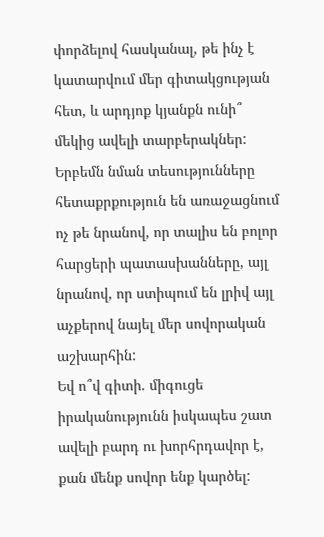փորձելով հասկանալ, թե ինչ է կատարվում մեր գիտակցության հետ, և արդյոք կյանքն ունի՞ մեկից ավելի տարբերակներ:
Երբեմն նման տեսությունները հետաքրքություն են առաջացնում ոչ թե նրանով, որ տալիս են բոլոր հարցերի պատասխանները, այլ նրանով, որ ստիպում են լրիվ այլ աչքերով նայել մեր սովորական աշխարհին:
Եվ ո՞վ գիտի. միգուցե իրականությունն իսկապես շատ ավելի բարդ ու խորհրդավոր է, քան մենք սովոր ենք կարծել: